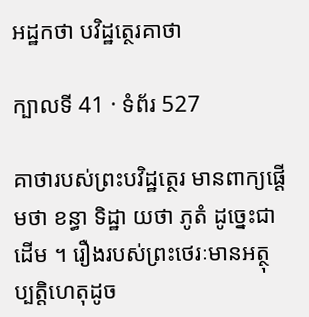អដ្ឋកថា បវិដ្ឋត្ថេរគាថា

ក្បាលទី 41 · ទំព័រ 527

គាថារបស់ព្រះបវិដ្ឋត្ថេរ មានពាក្យផ្តើមថា ខន្ធា ទិដ្ឋា យថា ភូតំ ដូច្នេះជាដើម ។ រឿងរបស់ព្រះថេរៈមានអត្ថុប្បត្តិហេតុដូច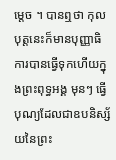ម្តេច ។ បានឮថា កុលបុត្តនេះក៏មានបុញ្ញាធិការបានធ្វើទុកហើយក្នុងព្រះពុទ្ធអង្គ មុនៗ ធ្វើបុណ្យដែលជាឧបនិស្ស័យនៃព្រះ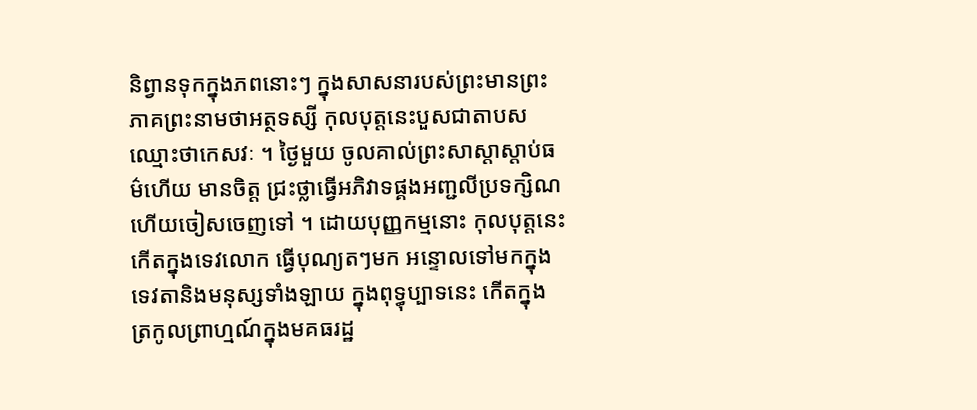និព្វានទុកក្នុងភពនោះៗ ក្នុងសាសនារបស់ព្រះមានព្រះភាគព្រះនាមថាអត្ថទស្សី កុលបុត្តនេះបួសជាតាបស ឈ្មោះថាកេសវៈ ។ ថ្ងៃមួយ ចូលគាល់ព្រះសាស្តាស្តាប់ធម៌ហើយ មានចិត្ត ជ្រះថ្លាធ្វើអភិវាទផ្គងអញ្ជលីប្រទក្សិណហើយចៀសចេញទៅ ។ ដោយបុញ្ញកម្មនោះ កុលបុត្តនេះ កើតក្នុងទេវលោក ធ្វើបុណ្យតៗមក អន្ទោលទៅមកក្នុងទេវតានិងមនុស្សទាំងឡាយ ក្នុងពុទ្ធុប្បាទនេះ កើតក្នុង ត្រកូលព្រាហ្មណ៍ក្នុងមគធរដ្ឋ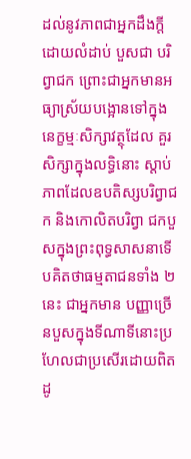ដល់នូវភាពជាអ្នកដឹងក្តីដោយលំដាប់ បួសជា បរិព្វាជក ព្រោះជាអ្នកមានអធ្យាស្រ័យបង្អោនទៅក្នុងនេក្ខម្មៈសិក្សាវត្ថុដែល គួរសិក្សាក្នុងលទ្ធិនោះ ស្តាប់ភាពដែលឧបតិស្សបរិព្វាជក និងកោលិតបរិព្វា ជកបួសក្នុងព្រះពុទ្ធសាសនាទើបគិតថាធម្មតាជនទាំង ២ នេះ ជាអ្នកមាន បញ្ញាច្រើនបួសក្នុងទីណាទីនោះប្រហែលជាប្រសើរដោយពិត ដូ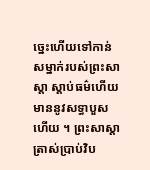ច្នេះហើយទៅកាន់ សម្នាក់របស់ព្រះសាស្តា ស្តាប់ធម៌ហើយ មាននូវសទ្ធាបួសហើយ ។ ព្រះសាស្តាត្រាស់ប្រាប់វិប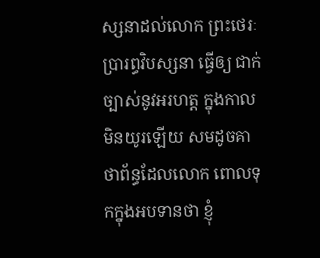ស្សនាដល់លោក ព្រះថេរៈប្រារព្ធវិបស្សនា ធ្វើឲ្យ ជាក់ច្បាស់នូវអរហត្ត ក្នុងកាលមិនយូរឡើយ សមដូចគាថាព័ន្ធដែលលោក ពោលទុកក្នុងអបទានថា ខ្ញុំ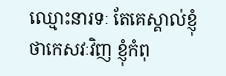ឈ្មោះនារទៈ តែគេស្គាល់ខ្ញុំថាកេសវៈវិញ ខ្ញុំកំពុ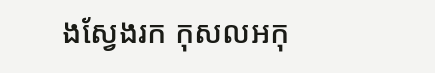ងស្វែងរក កុសលអកុ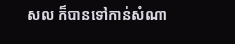សល ក៏បានទៅកាន់សំណា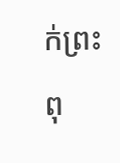ក់ព្រះពុ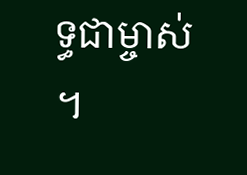ទ្ធជាម្ចាស់ ។